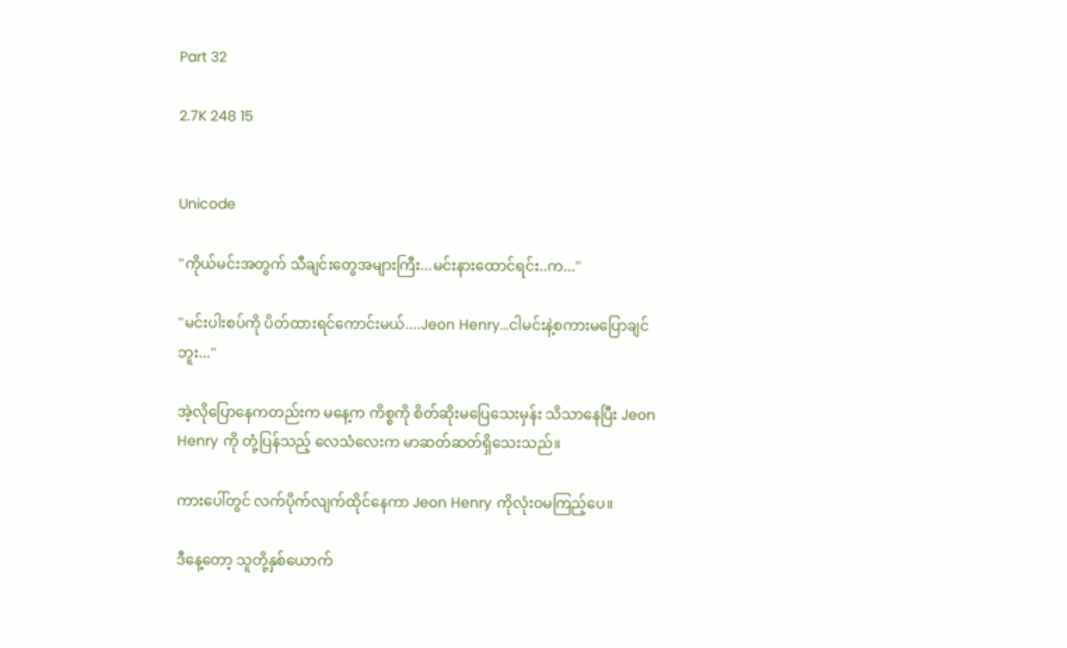Part 32

2.7K 248 15


Unicode

"ကိုယ်မင်းအတွက် သီချင်းတွေအများကြီး...မင်းနားထောင်ရင်း..က..."

"မင်းပါးစပ်ကို ပိတ်ထားရင်ကောင်းမယ်....Jeon Henry...ငါမင်းနဲ့စကားမပြောချင်ဘူး..."

အဲ့လိုပြောနေကတည်းက မနေ့က ကိစ္စကို စိတ်ဆိုးမပြေသေးမှန်း သိသာနေပြီး Jeon Henry ကို တုံ့ပြန်သည့် လေသံလေးက မာဆတ်ဆတ်ရှိသေးသည်။

ကားပေါ်တွင် လက်ပိုက်လျက်ထိုင်နေကာ Jeon Henry ကိုလုံးဝမကြည့်ပေ။

ဒီနေ့တော့ သူတို့နှစ်ယောက်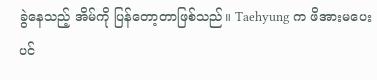ခွဲနေသည့် အိမ်ကို ပြန်တော့တာဖြစ်သည်။ Taehyung က ဖိအားမပေးပင်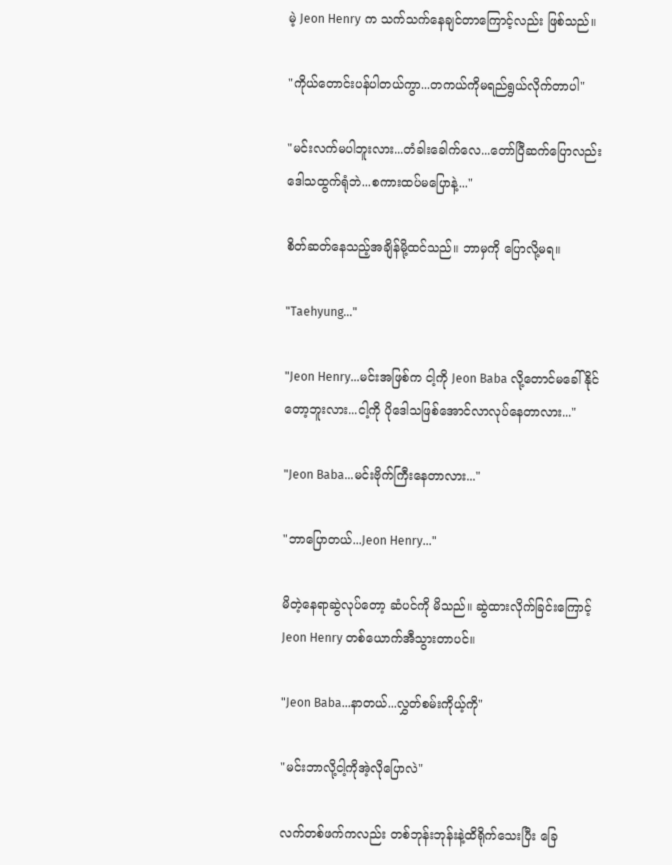မဲ့ Jeon Henry က သက်သက်နေချင်တာကြောင့်လည်း ဖြစ်သည်။

"ကိုယ်တောင်းပန်ပါတယ်ကွာ...တကယ်ကိုမရည်ရွယ်လိုက်တာပါ"

"မင်းလက်မပါဘူးလား...တံခါးခေါက်လေ...တော်ပြီဆက်ပြောလည်း ဒေါသထွက်ရုံဘဲ...စကားထပ်မပြောနဲ့..."

စိတ်ဆတ်နေသည့်အချိန်မို့ထင်သည်။ ဘာမှကို ပြောလို့မရ။

"Taehyung..."

"Jeon Henry...မင်းအဖြစ်က ငါ့ကို Jeon Baba လို့တောင်မခေါ်နိုင်တော့ဘူးလား...ငါ့ကို ပိုဒေါသဖြစ်အောင်လာလုပ်နေတာလား..."

"Jeon Baba...မင်းဗိုက်ကြီးနေတာလား..."

"ဘာပြောတယ်...Jeon Henry..."

မိတဲ့နေရာဆွဲလုပ်တော့ ဆံပင်ကို မိသည်။ ဆွဲထားလိုက်ခြင်းကြောင့် Jeon Henry တစ်ယောက်အီသွားတာပင်။

"Jeon Baba...နာတယ်...လွှတ်စမ်းကိုယ့်ကို"

"မင်းဘာလို့ငါ့ကိုအဲ့လိုပြောလဲ"

လက်တစ်ဖက်ကလည်း တစ်ဘုန်းဘုန်းနဲ့ထိရိုက်သေးပြီး ခြေ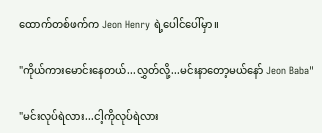ထောက်တစ်ဖက်က Jeon Henry ရဲ့ပေါင်ပေါ်မှာ။

"ကိုယ်ကားမောင်းနေတယ်...လွှတ်လို့...မင်းနာတော့မယ်နော် Jeon Baba"

"မင်းလုပ်ရဲလား...ငါ့ကိုလုပ်ရဲလား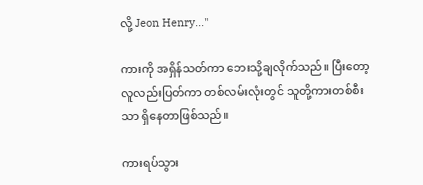လို့ Jeon Henry..."

ကားကို အရှိန်သတ်ကာ ဘေးသို့ချလိုက်သည်။ ပြီးတော့ လူလည်းပြတ်ကာ တစ်လမ်းလုံးတွင် သူတို့ကားတစ်စီးသာ ရှိနေတာဖြစ်သည်။

ကားရပ်သွား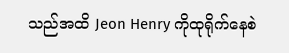သည်အထိ Jeon Henry ကိုထုရိုက်နေစဲ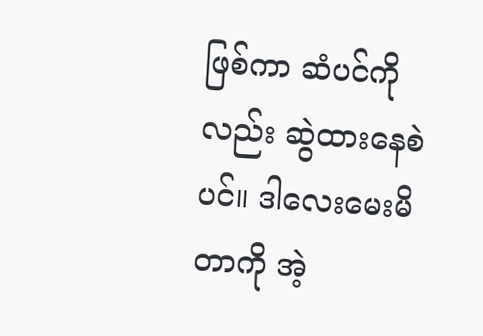ဖြစ်ကာ ဆံပင်ကိုလည်း ဆွဲထားနေစဲပင်။ ဒါလေးမေးမိတာကို အဲ့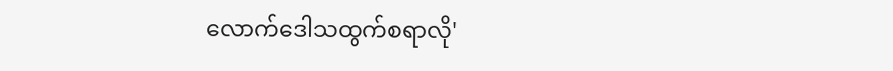လောက်ဒေါသထွက်စရာလို'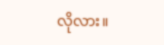လိုလား။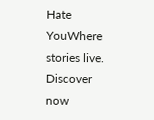Hate YouWhere stories live. Discover now